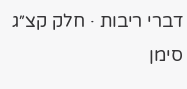דברי ריבות · חלק קצ״ג סימן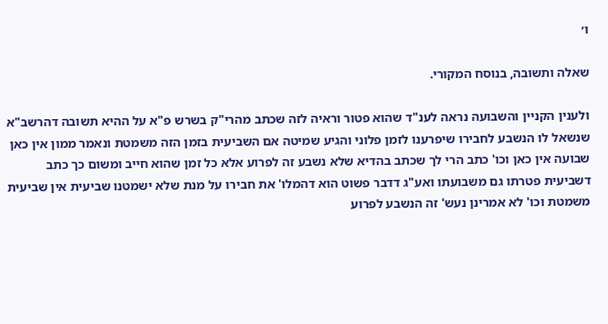ו׳

שאלה ותשובה, בנוסח המקורי.

ולענין הקניין והשבועה נראה לענ"ד שהוא פטור וראיה לזה שכתב מהרי"ק בשרש פ"א על ההיא תשובה דהרשב"א שנשאל לו הנשבע לחבירו שיפרענו לזמן פלוני והגיע שמיטה אם השביעית בזמן הזה משמטת ונאמר ממון אין כאן שבועה אין כאן וכו' כתב הרי לך שכתב בהדיא שלא נשבע זה לפרוע אלא כל זמן שהוא חייב ומשום כך כתב דשביעית פטרתו גם משבועתו ואע"ג דדבר פשוט הוא דהמלו' את חבירו על מנת שלא ישמטנו שביעית אין שביעית משמטת וכו' לא אמרינן נעש' זה הנשבע לפרוע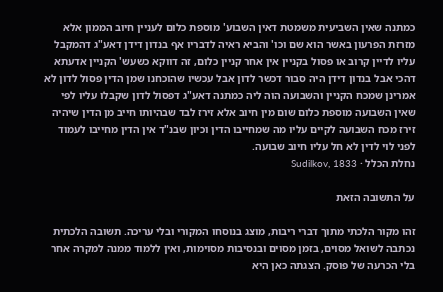כמתנה שאין השביעית משמטת דאין השבוע' מוספת כלום לעניין חיוב הממון אלא מזרזת הפרעון באשר הוא שם וכו' והביא ראיה לדבריו אף בנדון דידן דאע"ג דהמקבל עליו לדיין קרוב או פסול בקניין אין אחר קניין כלום, זה דווקא כשעש' הקניין אדעתא דהכי אבל בנדון דידן היה סבור דכשר לדון אבל עכשיו שהוכחנו שמן הדין פסול לדון לא אמרינן שמכח הקניין והשבועה הוה ליה כמתנה דאע"ג דפסול לדון שקבלו עליו לפי שאין השבועה מוספת כלום שום מין חיוב אלא זירז לבד שבהיותו חייב מן הדין שיהיה זירז מכח השבועה לקיים עליו מה שמחייבו הדין וכיון שבנ"ד אין הדין מחייבו לעמוד לפני לוי לדין לא חל עליו חיוב שבועה.
נחלת הכלל · Sudilkov, 1833

על התשובה הזאת

זהו מקור הלכתי מתוך דברי ריבות, מוצג בנוסחו המקורי ובלי עריכה. תשובה הלכתית נכתבה לשואל מסוים, בזמן מסוים ובנסיבות מסוימות, ואין ללמוד ממנה למקרה אחר בלי הכרעה של פוסק. הצגתה כאן היא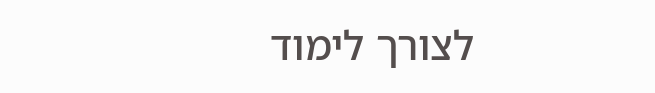לצורך לימוד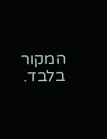המקור בלבד.